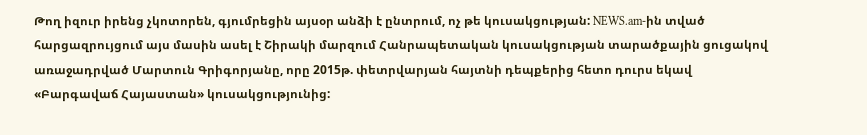Թող իզուր իրենց չկոտորեն, գյումրեցին այսօր անձի է ընտրում, ոչ թե կուսակցության: NEWS.am-ին տված հարցազրույցում այս մասին ասել է Շիրակի մարզում Հանրապետական կուսակցության տարածքային ցուցակով առաջադրված Մարտուն Գրիգորյանը, որը 2015թ. փետրվարյան հայտնի դեպքերից հետո դուրս եկավ «Բարգավաճ Հայաստան» կուսակցությունից: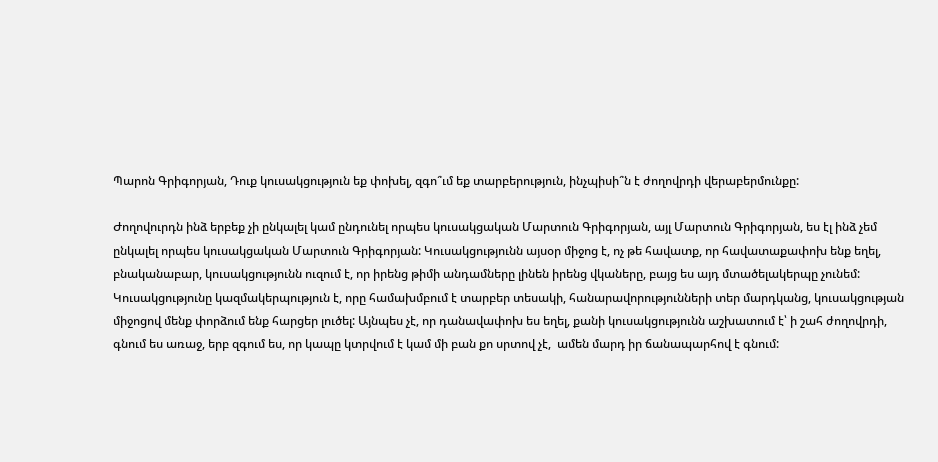Պարոն Գրիգորյան, Դուք կուսակցություն եք փոխել, զգո՞ւմ եք տարբերություն, ինչպիսի՞ն է ժողովրդի վերաբերմունքը:

Ժողովուրդն ինձ երբեք չի ընկալել կամ ընդունել որպես կուսակցական Մարտուն Գրիգորյան, այլ Մարտուն Գրիգորյան, ես էլ ինձ չեմ ընկալել որպես կուսակցական Մարտուն Գրիգորյան: Կուսակցությունն այսօր միջոց է, ոչ թե հավատք, որ հավատաքափոխ ենք եղել, բնականաբար, կուսակցությունն ուզում է, որ իրենց թիմի անդամները լինեն իրենց վկաները, բայց ես այդ մտածելակերպը չունեմ: Կուսակցությունը կազմակերպություն է, որը համախմբում է տարբեր տեսակի, հանարավորությունների տեր մարդկանց, կուսակցության միջոցով մենք փորձում ենք հարցեր լուծել: Այնպես չէ, որ դանավափոխ ես եղել, քանի կուսակցությունն աշխատում է՝ ի շահ ժողովրդի, գնում ես առաջ, երբ զգում ես, որ կապը կտրվում է կամ մի բան քո սրտով չէ,  ամեն մարդ իր ճանապարհով է գնում: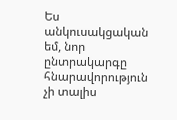Ես անկուսակցական եմ, նոր ընտրակարգը հնարավորություն չի տալիս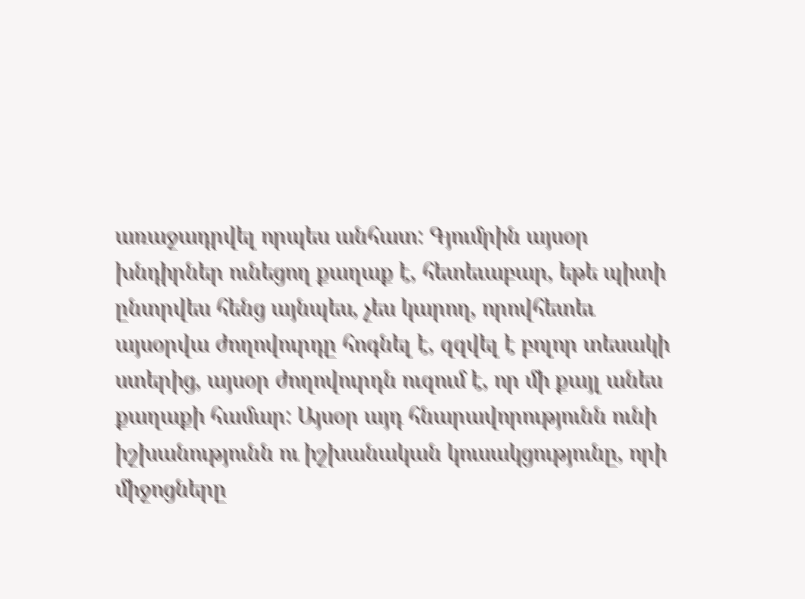առաջադրվել որպես անհատ: Գյումրին այսօր խնդիրներ ունեցող քաղաք է, հետեւաբար, եթե պիտի ընտրվես հենց այնպես, չես կարող, որովհետեւ այսօրվա ժողովուրդը հոգնել է, զզվել է բոլոր տեսակի ստերից, այսօր ժողովուրդն ուզում է, որ մի քայլ անես քաղաքի համար: Այսօր այդ հնարավորությունն ունի իշխանությունն ու իշխանական կուսակցությունը, որի միջոցները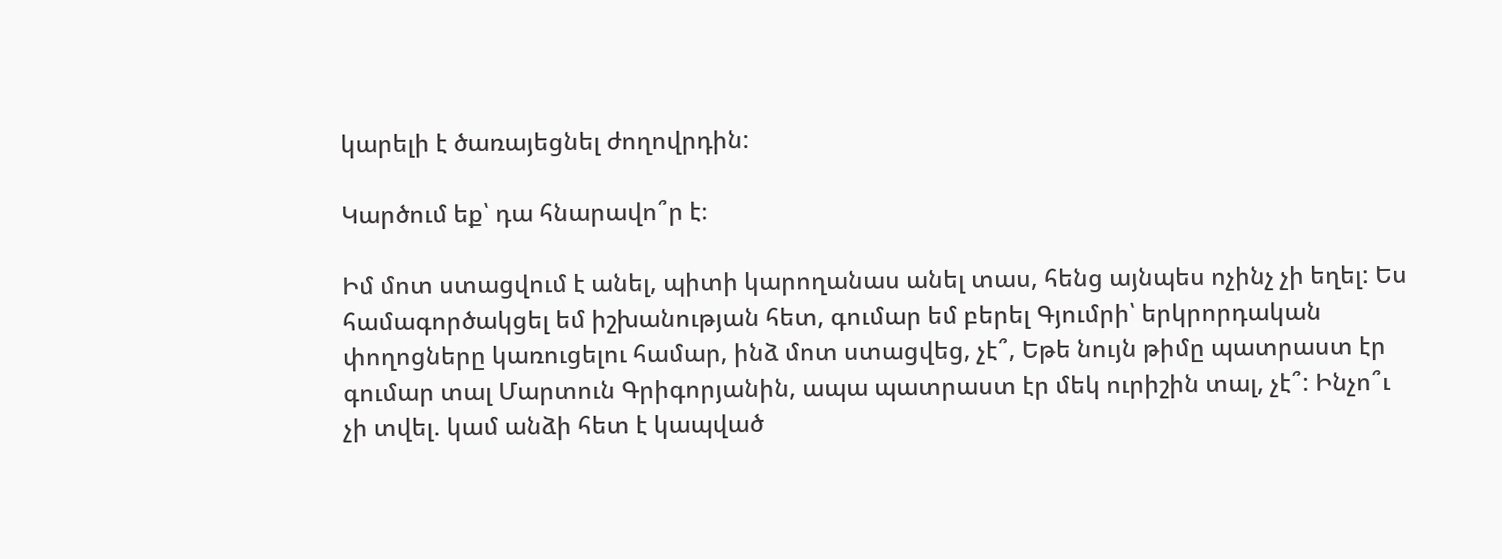կարելի է ծառայեցնել ժողովրդին:

Կարծում եք՝ դա հնարավո՞ր է։

Իմ մոտ ստացվում է անել, պիտի կարողանաս անել տաս, հենց այնպես ոչինչ չի եղել: Ես համագործակցել եմ իշխանության հետ, գումար եմ բերել Գյումրի՝ երկրորդական փողոցները կառուցելու համար, ինձ մոտ ստացվեց, չէ՞, Եթե նույն թիմը պատրաստ էր գումար տալ Մարտուն Գրիգորյանին, ապա պատրաստ էր մեկ ուրիշին տալ, չէ՞: Ինչո՞ւ չի տվել. կամ անձի հետ է կապված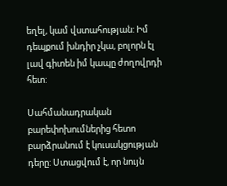եղել, կամ վստահության: Իմ դեպքում խնդիր չկա, բոլորն էլ լավ գիտեն իմ կապը ժողովրդի հետ:

Սահմանադրական բարեփոխումներից հետո բարձրանում է կուսակցության դերը: Ստացվում է, որ նույն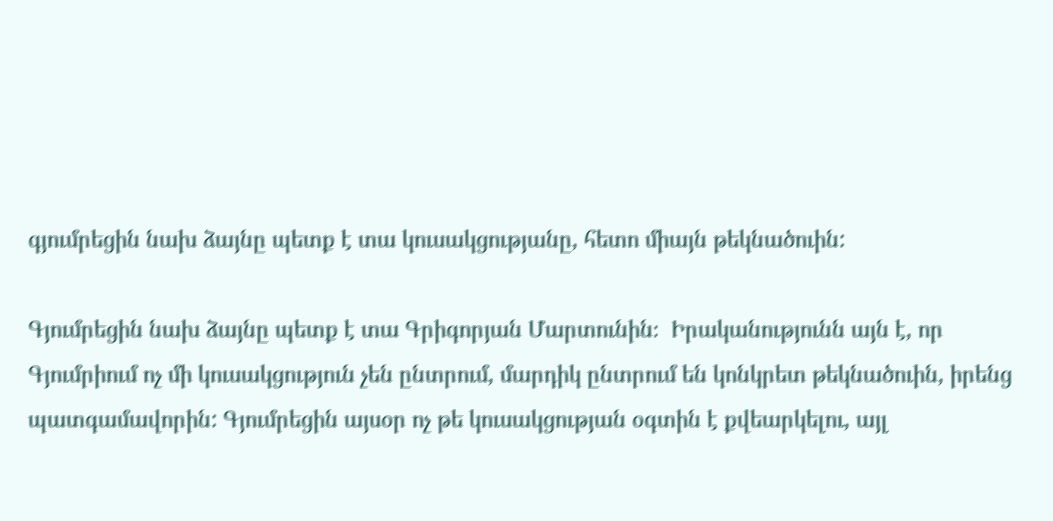գյումրեցին նախ ձայնը պետք է տա կուսակցությանը, հետո միայն թեկնածուին:

Գյումրեցին նախ ձայնը պետք է տա Գրիգորյան Մարտունին։  Իրականությունն այն է, որ Գյումրիում ոչ մի կուսակցություն չեն ընտրում, մարդիկ ընտրում են կոնկրետ թեկնածուին, իրենց պատգամավորին: Գյումրեցին այսօր ոչ թե կուսակցության օգտին է քվեարկելու, այլ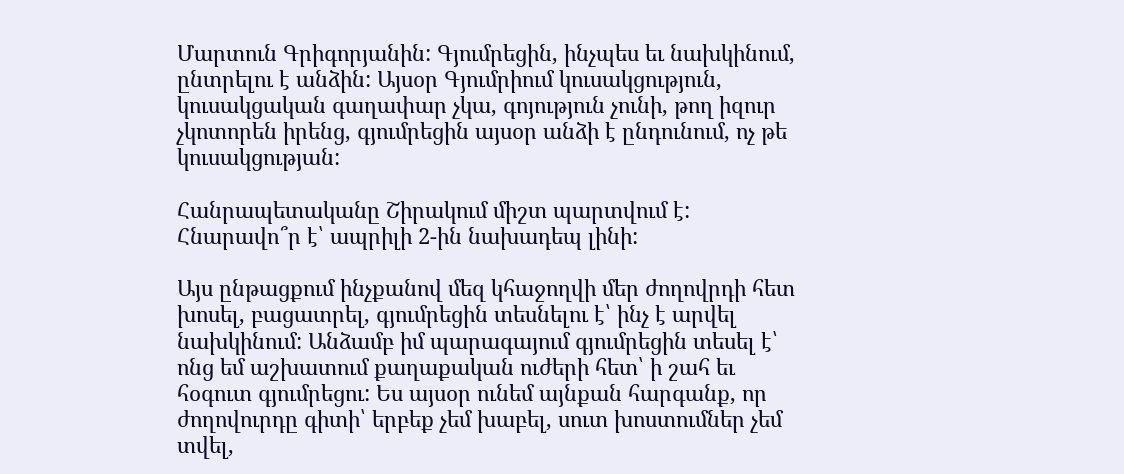Մարտուն Գրիգորյանին: Գյումրեցին, ինչպես եւ նախկինում, ընտրելու է անձին: Այսօր Գյումրիում կուսակցություն, կուսակցական գաղափար չկա, գոյություն չունի, թող իզուր չկոտորեն իրենց, գյումրեցին այսօր անձի է ընդունում, ոչ թե կուսակցության:

Հանրապետականը Շիրակում միշտ պարտվում է: Հնարավո՞ր է՝ ապրիլի 2-ին նախադեպ լինի:

Այս ընթացքում ինչքանով մեզ կհաջողվի մեր ժողովրդի հետ խոսել, բացատրել, գյումրեցին տեսնելու է՝ ինչ է արվել նախկինում: Անձամբ իմ պարագայում գյումրեցին տեսել է՝ ոնց եմ աշխատում քաղաքական ուժերի հետ՝ ի շահ եւ հօգուտ գյումրեցու: Ես այսօր ունեմ այնքան հարգանք, որ ժողովուրդը գիտի՝ երբեք չեմ խաբել, սուտ խոստումներ չեմ տվել,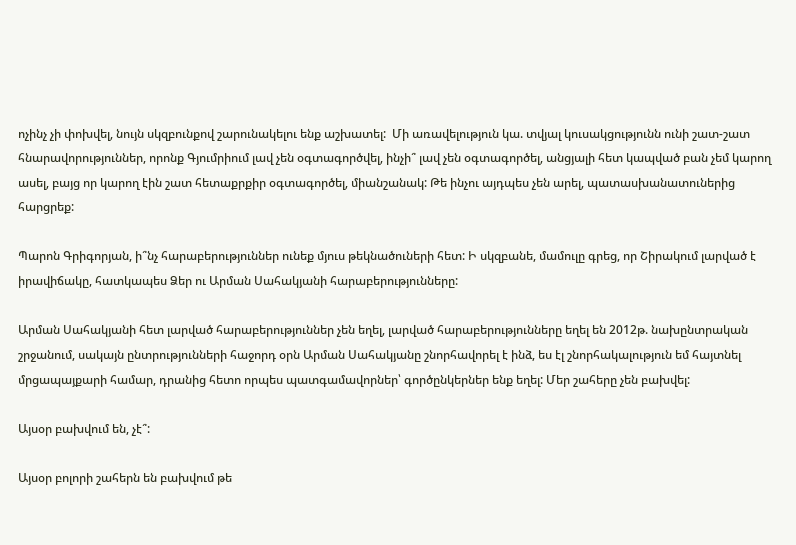ոչինչ չի փոխվել, նույն սկզբունքով շարունակելու ենք աշխատել:  Մի առավելություն կա. տվյալ կուսակցությունն ունի շատ-շատ հնարավորություններ, որոնք Գյումրիում լավ չեն օգտագործվել, ինչի՞ լավ չեն օգտագործել, անցյալի հետ կապված բան չեմ կարող ասել, բայց որ կարող էին շատ հետաքրքիր օգտագործել, միանշանակ: Թե ինչու այդպես չեն արել, պատասխանատուներից հարցրեք:

Պարոն Գրիգորյան, ի՞նչ հարաբերություններ ունեք մյուս թեկնածուների հետ: Ի սկզբանե, մամուլը գրեց, որ Շիրակում լարված է իրավիճակը, հատկապես Ձեր ու Արման Սահակյանի հարաբերությունները:

Արման Սահակյանի հետ լարված հարաբերություններ չեն եղել, լարված հարաբերությունները եղել են 2012թ. նախընտրական շրջանում, սակայն ընտրությունների հաջորդ օրն Արման Սահակյանը շնորհավորել է ինձ, ես էլ շնորհակալություն եմ հայտնել մրցապայքարի համար, դրանից հետո որպես պատգամավորներ՝ գործընկերներ ենք եղել: Մեր շահերը չեն բախվել:

Այսօր բախվում են, չէ՞:

Այսօր բոլորի շահերն են բախվում թե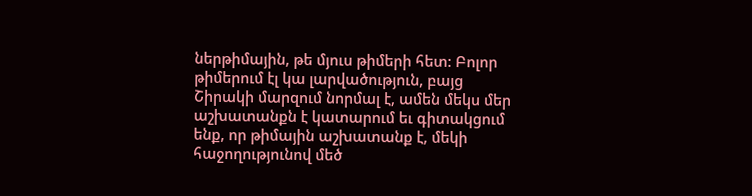ներթիմային, թե մյուս թիմերի հետ: Բոլոր թիմերում էլ կա լարվածություն, բայց Շիրակի մարզում նորմալ է, ամեն մեկս մեր աշխատանքն է կատարում եւ գիտակցում ենք, որ թիմային աշխատանք է, մեկի հաջողությունով մեծ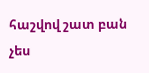հաշվով շատ բան չես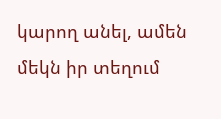կարող անել, ամեն մեկն իր տեղում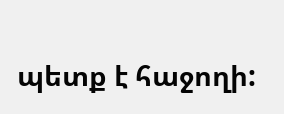պետք է հաջողի: